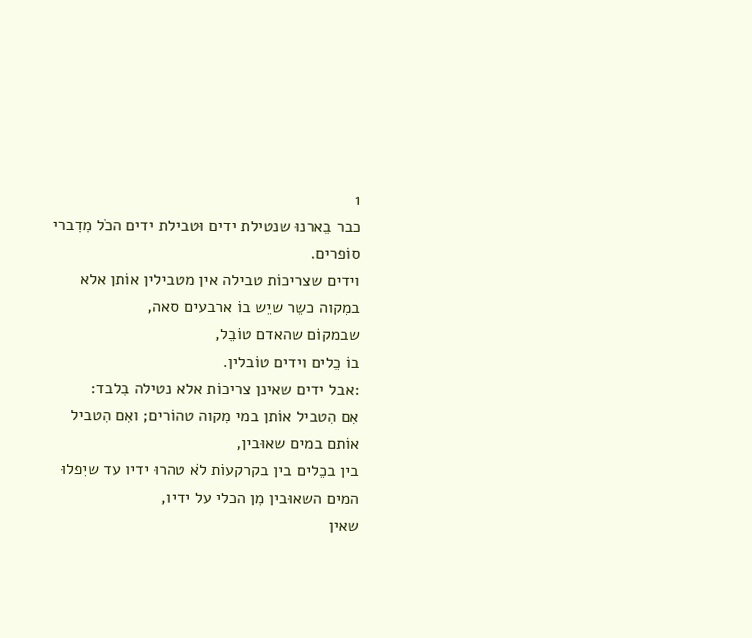1
כבר בֵארנוּ שנטילת ידים וּטבילת ידים הכֹל מִדִברי סוֹפרים.
וידים שצריכוֹת טבילה אין מטבילין אוֹתן אלא במִקוה כשֵר שיֵש בוֹ ארבעים סאה,
שבמקוֹם שהאדם טוֹבֵל,
בוֹ כֵלים וידים טוֹבלין.
:אבל ידים שאינן צריכוֹת אלא נטילה בִלבד:
אִם הִטביל אוֹתן במי מִקוה טהוֹרים; ואִם הִטביל אוֹתם במים שאוּבין,
בין בכֵלים בין בקרקעוֹת לֹא טהרוּ ידיו עד שיִפלוּ המים השאוּבין מִן הכלי על ידיו,
שאין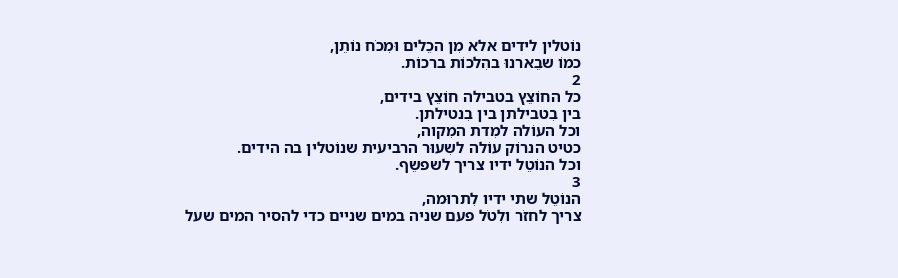נוֹטלין לידים אלא מִן הכֵלים וּמִכֹח נוֹתֵן,
כמוֹ שבֵארנוּ בהִלכוֹת ברכוֹת.
2
כל החוֹצֵץ בטבילה חוֹצֵץ בידים,
בין בִטבילתן בין בִנטילתן.
וכל העוֹלה למִדת המִקוה,
כטיט הנרוֹק עוֹלה לשִעוּר הרביעית שנוֹטלין בה הידים.
וכל הנוֹטֵל ידיו צריך לשפשֵף.
3
הנוֹטֵל שתי ידיו לִתרוּמה,
צריך לחזֹר ולִטֹל פעם שניה במים שניים כדי להסיר המים שעל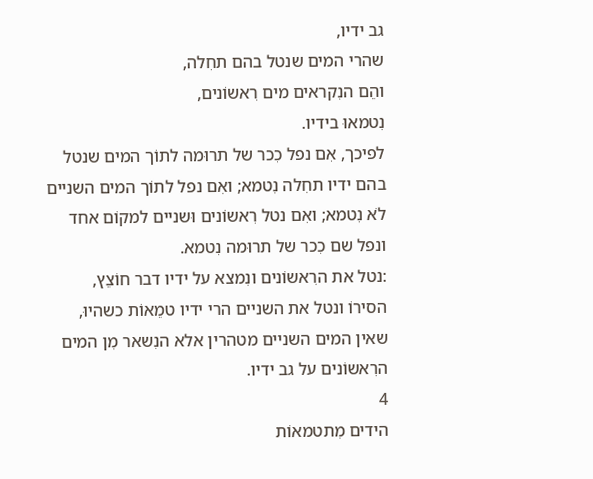גב ידיו,
שהרי המים שנטל בהם תחִלה,
והֵם הנִקראים מים רִאשוֹנים,
נִטמאוּ בידיו.
לפיכך, אִם נפל כִכר של תרוּמה לתוֹך המים שנטל בהם ידיו תחִלה נִטמא; ואִם נפל לתוֹך המים השניים לֹא נִטמא; ואִם נטל רִאשוֹנים וּשניים למקוֹם אחד ונפל שם כִכר של תרוּמה נִטמא.
:נטל את הרִאשוֹנים ונִמצא על ידיו דבר חוֹצֵץ,
הסירוֹ ונטל את השניים הרי ידיו טמֵאוֹת כשהיוּ,
שאין המים השניים מטהרין אלא הנִשאר מִן המים הרִאשוֹנים על גב ידיו.
4
הידים מִתטמאוֹת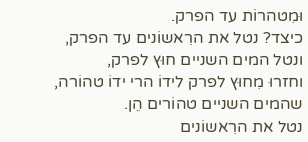וּמִטהרוֹת עד הפרק.
כיצד? נטל את הרִאשוֹנים עד הפרק,
ונטל המים השניים חוּץ לפרק,
וחזרוּ מִחוּץ לפרק לידוֹ הרי ידוֹ טהוֹרה,
שהמים השניים טהוֹרים הֵן.
נטל את הרִאשוֹנים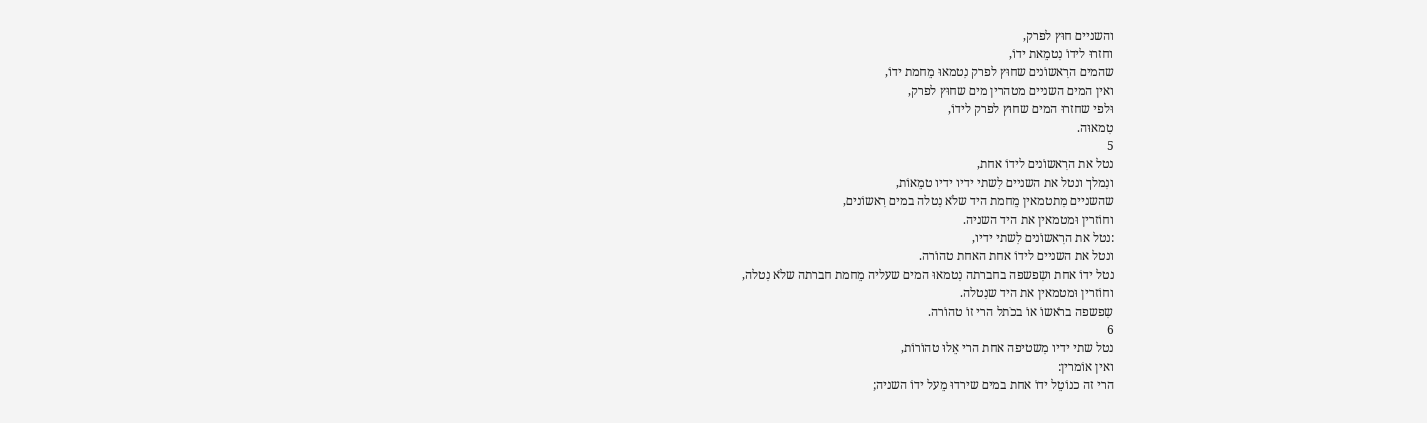והשניים חוּץ לפרק,
וחזרוּ לידוֹ נִטמֵאת ידוֹ,
שהמים הרִאשוֹנים שחוּץ לפרק נִטמאוּ מֵחמת ידוֹ,
ואין המים השניים מטהרין מים שחוּץ לפרק,
וּלפי שחזרוּ המים שחוּץ לפרק לידוֹ,
טִמאוּה.
5
נטל את הרִאשוֹנים לידוֹ אחת,
ונִמלך ונטל את השניים לִשתי ידיו ידיו טמֵאוֹת,
שהשניים מִתטמאין מֵחמת היד שלֹא נִטלה במים רִאשוֹנים,
וחוֹזרין וּמטמאין את היד השניה.
:נטל את הרִאשוֹנים לִשתי ידיו,
ונטל את השניים לידוֹ אחת האחת טהוֹרה.
נטל ידוֹ אחת ושִפשפה בחברתה נִטמאוּ המים שעליה מֵחמת חברתה שלֹא נִטלה,
וחוֹזרין וּמטמאין את היד שנִטלה.
שִפשפה ברֹאשוֹ אוֹ בכֹתל הרי זוֹ טהוֹרה.
6
נטל שתי ידיו מִשטיפה אחת הרי אֵלוּ טהוֹרוֹת,
ואין אוֹמרין:
הרי זה כנוֹטֵל ידוֹ אחת במים שירדוּ מֵעל ידוֹ השניה;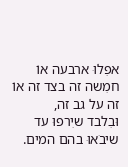אפִלוּ ארבעה אוֹ חמִשה זה בצד זה אוֹ זה על גב זה,
וּבִלבד שיִרפוּ עד שיבֹאוּ בהם המים.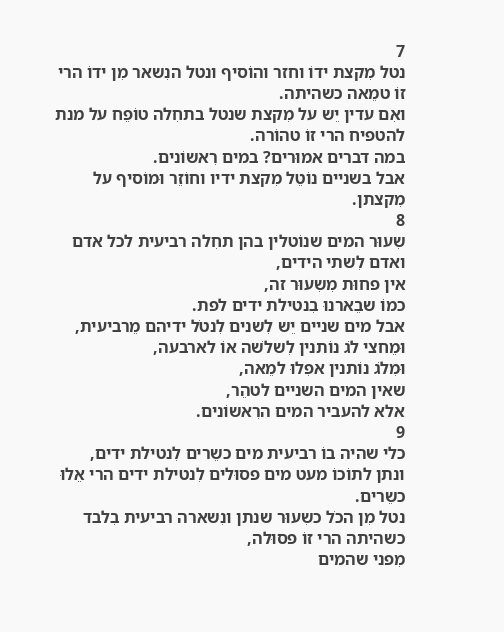7
נטל מִקצת ידוֹ וחזר והוֹסיף ונטל הנִשאר מִן ידוֹ הרי זוֹ טמֵאה כשהיתה.
ואִם עדין יֵש על מִקצת שנטל בתחִלה טוֹפֵח על מנת להטפיח הרי זוֹ טהוֹרה.
במה דברים אמוּרים? במים רִאשוֹנים.
אבל בשניים נוֹטֵל מִקצת ידיו וחוֹזֵר וּמוֹסיף על מִקצתן.
8
שִעוּר המים שנוֹטלין בהן תחִלה רביעית לכל אדם ואדם לִשתי הידים,
אין פחוּת מִשִעוּר זה,
כמוֹ שבֵארנוּ בִנטילת ידים לפת.
אבל מים שניים יֵש לִשנים לִנטֹל ידיהם מֵרביעית,
וּמֵחצי לֹג נוֹתנין לִשלֹשה אוֹ לארבעה,
וּמִלֹג נוֹתנין אפִלוּ למֵאה,
שאין המים השניים לטהֵר,
אלא להעביר המים הרִאשוֹנים.
9
כלי שהיה בוֹ רביעית מים כשֵרים לִנטילת ידים,
ונתן לתוֹכוֹ מעט מים פסוּלים לִנטילת ידים הרי אֵלוּ כשֵרים.
נטל מִן הכֹל כשִעוּר שנתן ונִשארה רביעית בִלבד כשהיתה הרי זוֹ פסוּלה,
מִפני שהמים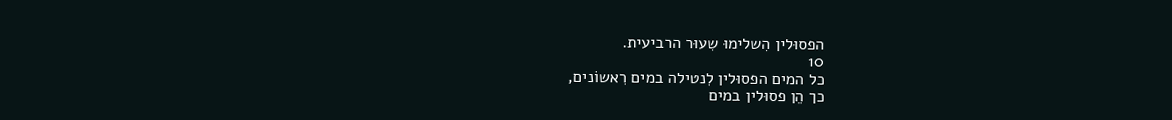הפסוּלין הִשלימוּ שִעוּר הרביעית.
10
כל המים הפסוּלין לִנטילה במים רִאשוֹנים,
כך הֵן פסוּלין במים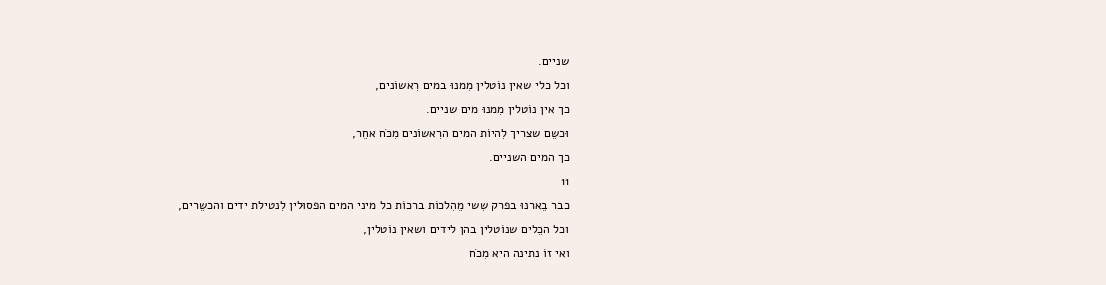שניים.
וכל כלי שאין נוֹטלין מִמנוּ במים רִאשוֹנים,
כך אין נוֹטלין מִמנוּ מים שניים.
וּכשֵם שצריך לִהיוֹת המים הרִאשוֹנים מִכֹח אחֵר,
כך המים השניים.
11
כבר בֵארנוּ בפרק שִשי מֵהִלכוֹת ברכוֹת כל מיני המים הפסוּלין לִנטילת ידים והכשֵרים,
וכל הכֵלים שנוֹטלין בהן לידים ושאין נוֹטלין,
ואי זוֹ נתינה היא מִכֹח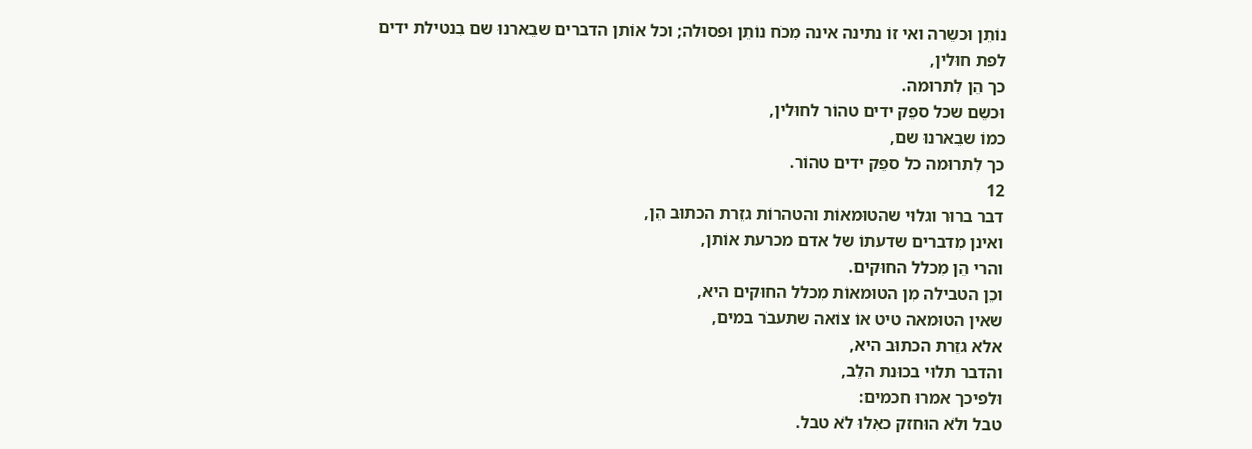נוֹתֵן וּכשֵרה ואי זוֹ נתינה אינה מִכֹח נוֹתֵן וּפסוּלה; וכל אוֹתן הדברים שבֵארנוּ שם בִנטילת ידים לפת חוּלין,
כך הֵן לִתרוּמה.
וּכשֵם שכל ספֵק ידים טהוֹר לחוּלין,
כמוֹ שבֵארנוּ שם,
כך לִתרוּמה כל ספֵק ידים טהוֹר.
12
דבר ברוּר וגלוּי שהטוּמאוֹת והטהרוֹת גזֵרת הכתוּב הֵן,
ואינן מִדברים שדעתוֹ של אדם מכרעת אוֹתן,
והרי הֵן מִכלל החוּקים.
וכֵן הטבילה מִן הטוּמאוֹת מִכלל החוּקים היא,
שאין הטוּמאה טיט אוֹ צוֹאה שתעבֹר במים,
אלא גזֵרת הכתוּב היא,
והדבר תלוּי בכוּנת הלֵב,
וּלפיכך אמרוּ חכמים:
טבל ולֹא הוּחזק כאִלוּ לֹא טבל.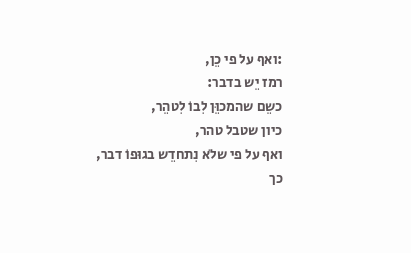:ואף על פי כֵן,
רמז יֵש בדבר:
כשֵם שהמכוֵּן לִבוֹ לִטהֵר,
כיון שטבל טהר,
ואף על פי שלֹא נִתחדֵש בגוּפוֹ דבר,
כך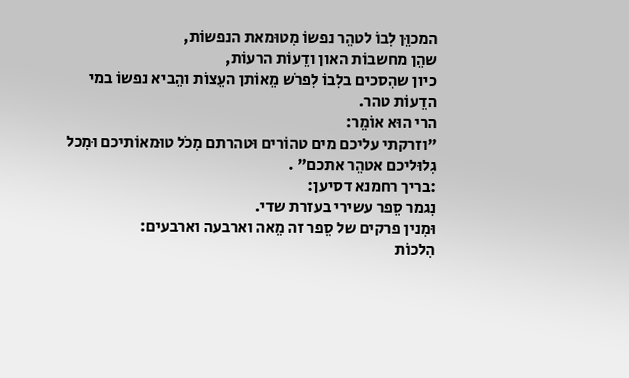המכוֵּן לִבוֹ לטהֵר נפשוֹ מִטוּמאת הנפשוֹת,
שהֵן מחשבוֹת האון ודֵעוֹת הרעוֹת,
כיון שהִסכים בלִבוֹ לִפרֹש מֵאוֹתן העֵצוֹת והֵביא נפשוֹ במי הדֵעוֹת טהר.
הרי הוּא אוֹמֵר:
"וזרקתי עליכם מים טהוֹרים וּטהרתם מִכֹל טוּמאוֹתיכם וּמִכל גִלוּליכם אטהֵר אתכם" .
:בריך רחמנא דסיען:
נִגמר סֵפר עשירי בעזרת שדי.
וּמִנין פרקים של סֵפר זה מֵאה וארבעה וארבעים:
הִלכוֹת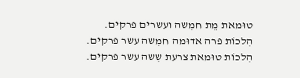טוּמאת מֵת חמִשה ועשרים פרקים.
הִלכוֹת פרה אדוּמה חמִשה עשר פרקים.
הִלכוֹת טוּמאת צרעת שִשה עשר פרקים.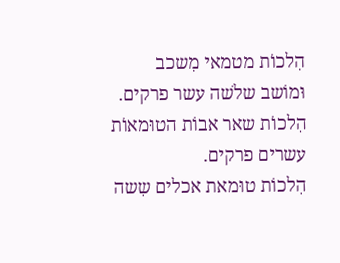הִלכוֹת מטמאי מִשכב וּמוֹשב שלֹשה עשר פרקים.
הִלכוֹת שאר אבוֹת הטוּמאוֹת עשרים פרקים.
הִלכוֹת טוּמאת אכלים שִשה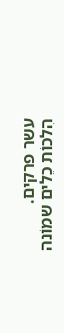עשר פרקים.
הִלכוֹת כֵלים שמוֹנה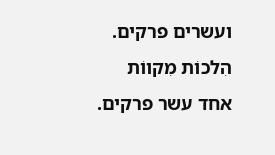ועשרים פרקים.
הִלכוֹת מִקווֹת אחד עשר פרקים.